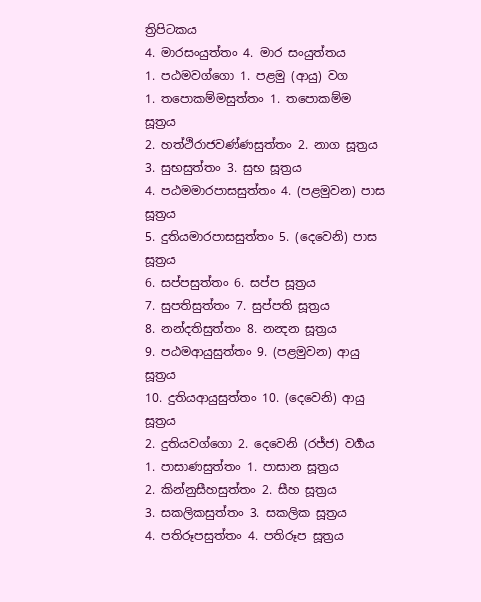ත්‍රිපිටකය
4. මාරසංයුත්තං 4. මාර සංයුත්තය
1. පඨමවග්ගො 1. පළමු (ආයු) වග
1. තපොකම්මසුත්තං 1. තපොකම්ම සූත්‍රය
2. හත්ථිරාජවණ්ණසුත්තං 2. නාග සූත්‍රය
3. සුභසුත්තං 3. සුභ සූත්‍රය
4. පඨමමාරපාසසුත්තං 4. (පළමුවන) පාස සූත්‍රය
5. දුතියමාරපාසසුත්තං 5. (දෙවෙනි) පාස සූත්‍රය
6. සප්පසුත්තං 6. සප්ප සූත්‍රය
7. සුපතිසුත්තං 7. සුප්පති සූත්‍රය
8. නන්දතිසුත්තං 8. නන්‍දන සූත්‍රය
9. පඨමආයුසුත්තං 9. (පළමුවන) ආයු සූත්‍රය
10. දුතියආයුසුත්තං 10. (දෙවෙනි) ආයු සූත්‍රය
2. දුතියවග්ගො 2. දෙවෙනි (රජ්ජ) වර්‍ගය
1. පාසාණසුත්තං 1. පාසාන සූත්‍රය
2. කින්නුසීහසුත්තං 2. සීහ සූත්‍රය
3. සකලිකසුත්තං 3. සකලික සූත්‍රය
4. පතිරූපසුත්තං 4. පතිරූප සූත්‍රය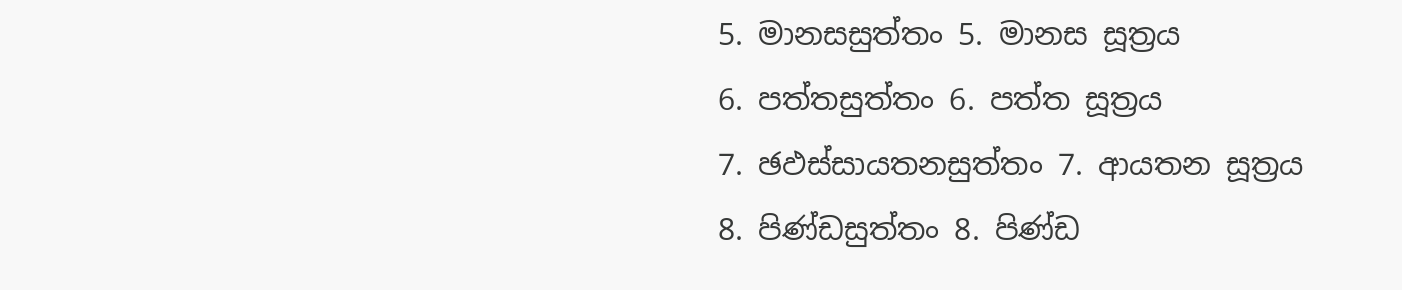5. මානසසුත්තං 5. මානස සූත්‍රය
6. පත්තසුත්තං 6. පත්ත සූත්‍රය
7. ඡඵස්සායතනසුත්තං 7. ආයතන සූත්‍රය
8. පිණ්ඩසුත්තං 8. පිණ්ඩ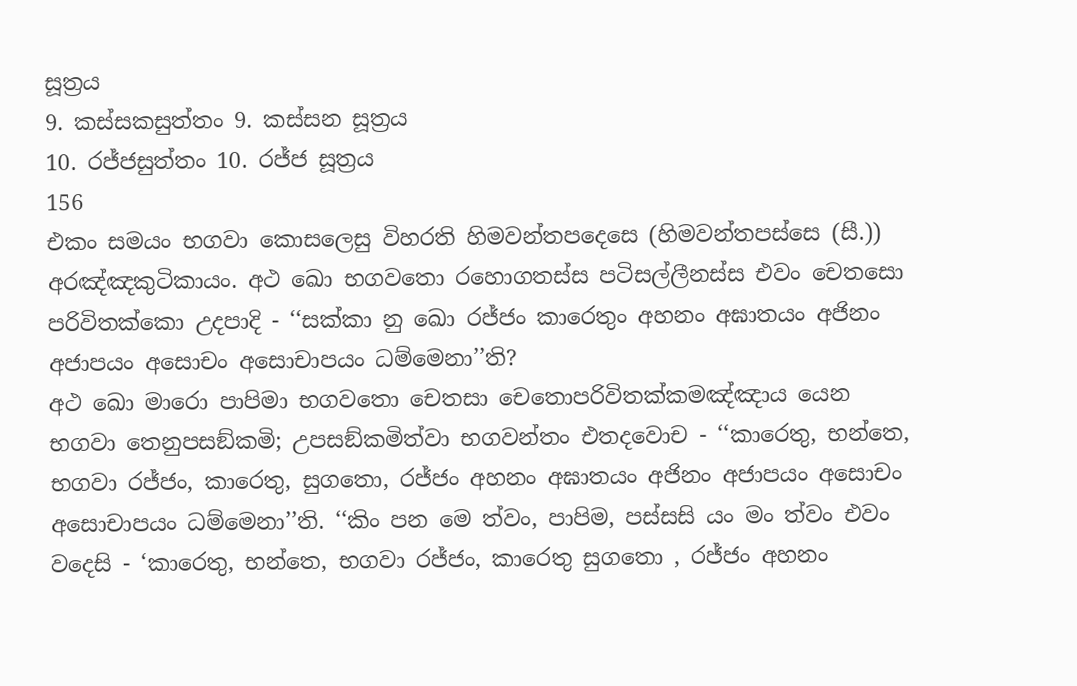සූත්‍රය
9. කස්සකසුත්තං 9. කස්සන සූත්‍රය
10. රජ්ජසුත්තං 10. රජ්ජ සූත්‍රය
156
එකං සමයං භගවා කොසලෙසු විහරති හිමවන්තපදෙසෙ (හිමවන්තපස්සෙ (සී.)) අරඤ්ඤකුටිකායං. අථ ඛො භගවතො රහොගතස්ස පටිසල්ලීනස්ස එවං චෙතසො පරිවිතක්කො උදපාදි - ‘‘සක්කා නු ඛො රජ්ජං කාරෙතුං අහනං අඝාතයං අජිනං අජාපයං අසොචං අසොචාපයං ධම්මෙනා’’ති?
අථ ඛො මාරො පාපිමා භගවතො චෙතසා චෙතොපරිවිතක්කමඤ්ඤාය යෙන භගවා තෙනුපසඞ්කමි; උපසඞ්කමිත්වා භගවන්තං එතදවොච - ‘‘කාරෙතු, භන්තෙ, භගවා රජ්ජං, කාරෙතු, සුගතො, රජ්ජං අහනං අඝාතයං අජිනං අජාපයං අසොචං අසොචාපයං ධම්මෙනා’’ති. ‘‘කිං පන මෙ ත්වං, පාපිම, පස්සසි යං මං ත්වං එවං වදෙසි - ‘කාරෙතු, භන්තෙ, භගවා රජ්ජං, කාරෙතු සුගතො , රජ්ජං අහනං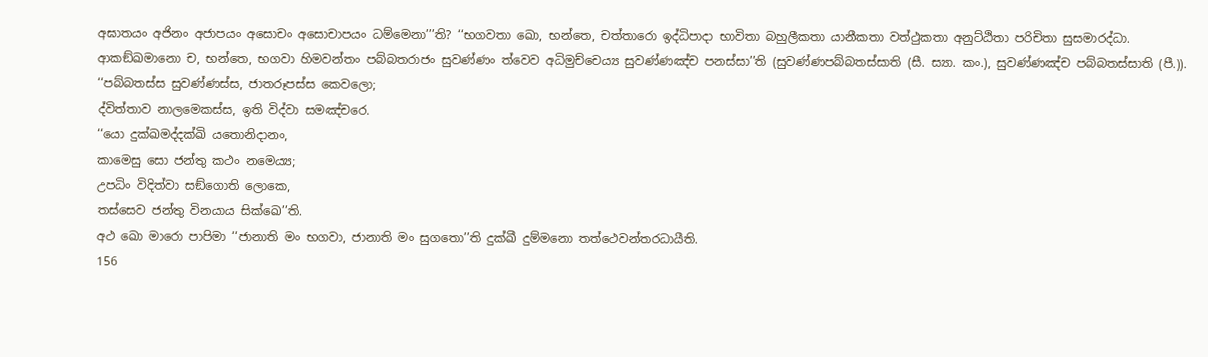අඝාතයං අජිනං අජාපයං අසොචං අසොචාපයං ධම්මෙනා’’’ති? ‘‘භගවතා ඛො, භන්තෙ, චත්තාරො ඉද්ධිපාදා භාවිතා බහුලීකතා යානීකතා වත්ථුකතා අනුට්ඨිතා පරිචිතා සුසමාරද්ධා. ආකඞ්ඛමානො ච, භන්තෙ, භගවා හිමවන්තං පබ්බතරාජං සුවණ්ණං ත්වෙව අධිමුච්චෙය්‍ය සුවණ්ණඤ්ච පනස්සා’’ති (සුවණ්ණපබ්බතස්සාති (සී. ස්‍යා. කං.), සුවණ්ණඤ්ච පබ්බතස්සාති (පී.)).
‘‘පබ්බතස්ස සුවණ්ණස්ස, ජාතරූපස්ස කෙවලො;
ද්විත්තාව නාලමෙකස්ස, ඉති විද්වා සමඤ්චරෙ.
‘‘යො දුක්ඛමද්දක්ඛි යතොනිදානං,
කාමෙසු සො ජන්තු කථං නමෙය්‍ය;
උපධිං විදිත්වා සඞ්ගොති ලොකෙ,
තස්සෙව ජන්තු විනයාය සික්ඛෙ’’ති.
අථ ඛො මාරො පාපිමා ‘‘ජානාති මං භගවා, ජානාති මං සුගතො’’ති දුක්ඛී දුම්මනො තත්ථෙවන්තරධායීති.
156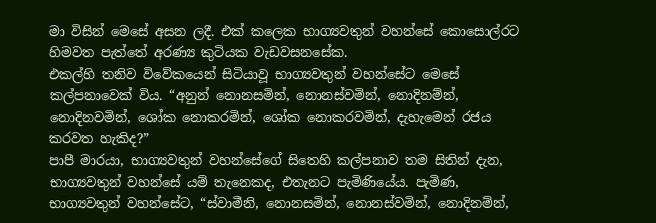මා විසින් මෙසේ අසන ලදී. එක් කලෙක භාග්‍යවතුන් වහන්සේ කොසොල්රට හිමවත පැත්තේ අරණ්‍ය කුටියක වැඩවසනසේක.
එකල්හි තනිව විවේකයෙන් සිටියාවූ භාග්‍යවතුන් වහන්සේට මෙසේ කල්පනාවෙක් විය. “අනුන් නොනසමින්, නොනස්වමින්, නොදිනම්න්, නොදිනවමින්, ශෝක නොකරමින්, ශෝක නොකරවමින්, දැහැමෙන් රජය කරවත හැකිද?”
පාපී මාරයා, භාග්‍යවතුන් වහන්සේගේ සිතෙහි කල්පනාව තම සිතින් දැන, භාග්‍යවතුන් වහන්සේ යම් තැනෙකද, එතැනට පැමිණියේය. පැමිණ, භාග්‍යවතුන් වහන්සේට, “ස්වාමීනි, නොනසමින්, නොනස්වමින්, නොදිනම්න්,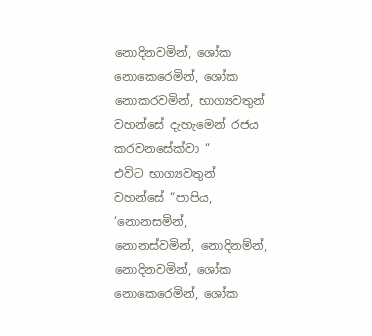නොදිනවමින්, ශෝක නොකෙරෙමින්, ශෝක නොකරවමින්, භාග්‍යවතුන් වහන්සේ දැහැමෙන් රජය කරවනසේක්වා “
එවිට භාග්‍යවතුන් වහන්සේ “පාපිය, ‘නොනසමින්, නොනස්වමින්, නොදිනම්න්, නොදිනවමින්, ශෝක නොකෙරෙමින්, ශෝක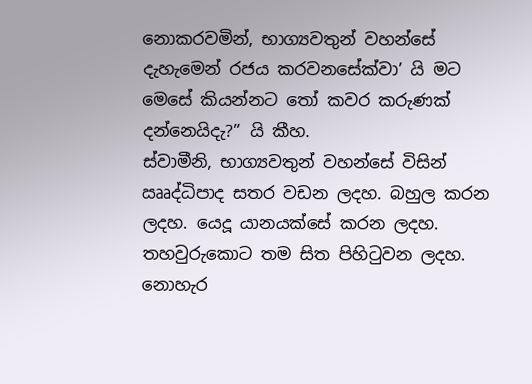නොකරවමින්, භාග්‍යවතුන් වහන්සේ දැහැමෙන් රජය කරවනසේක්වා’ යි මට මෙසේ කියන්නට තෝ කවර කරුණක් දන්නෙයිදැ?” යි කීහ.
ස්වාමීනි, භාග්‍යවතුන් වහන්සේ විසින් ඎද්ධිපාද සතර වඩන ලදහ. බහුල කරන ලදහ. යෙදූ යානයක්සේ කරන ලදහ. තහවුරුකොට තම සිත පිහිටුවන ලදහ. නොහැර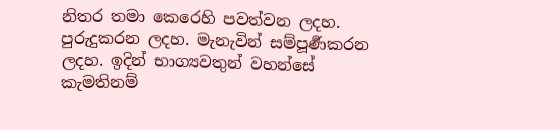නිතර තමා කෙරෙහි පවත්වන ලදහ. පුරුදුකරන ලදහ. මැනැවින් සම්පූර්‍ණකරන ලදහ. ඉදින් භාග්‍යවතුන් වහන්සේ කැමතිනම්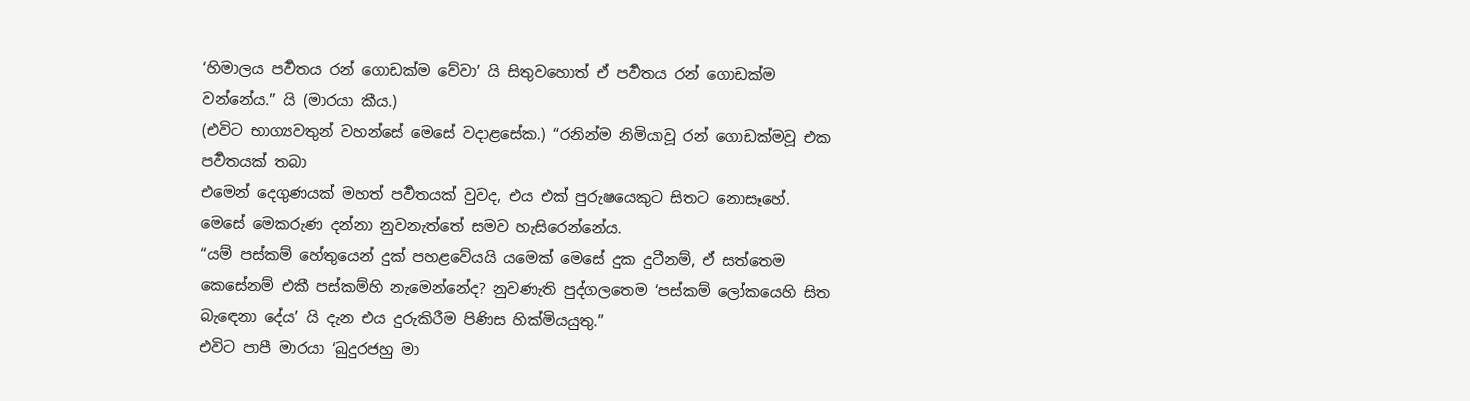‘හිමාලය පර්‍වතය රන් ගොඩක්ම වේවා’ යි සිතුවහොත් ඒ පර්‍වතය රන් ගොඩක්ම වන්නේය.” යි (මාරයා කීය.)
(එවිට භාග්‍යවතුන් වහන්සේ මෙසේ වදාළසේක.) “රනින්ම නිමියාවූ රන් ගොඩක්මවූ එක පර්‍වතයක් තබා
එමෙන් දෙගුණයක් මහත් පර්‍වතයක් වුවද, එය එක් පුරුෂයෙකුට සිතට නොසෑහේ. මෙසේ මෙකරුණ දන්නා නුවනැත්තේ සමව හැසිරෙන්නේය.
“යම් පස්කම් හේතුයෙන් දුක් පහළවේයයි යමෙක් මෙසේ දුක දුටීනම්, ඒ සත්තෙම කෙසේනම් එකී පස්කම්හි නැමෙන්නේද? නුවණැති පුද්ගලතෙම ‘පස්කම් ලෝකයෙහි සිත බැඳෙනා දේය’ යි දැන එය දුරුකිරීම පිණිස හික්මියයුතු.”
එවිට පාපී මාරයා ‘බුදුරජහු මා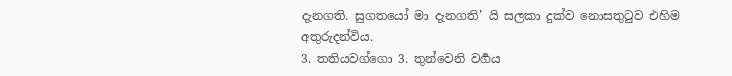දැනගති. සුගතයෝ මා දැනගති’ යි සලකා දුක්ව නොසතුටුව එහිම අතුරුදන්විය.
3. තතියවග්ගො 3. තුන්වෙනි වර්‍ගය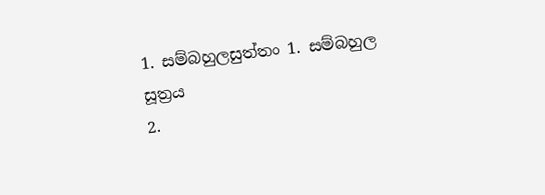1. සම්බහුලසුත්තං 1. සම්බහුල සූත්‍රය
2.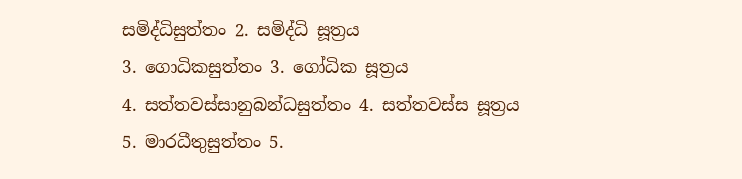සමිද්ධිසුත්තං 2. සමිද්ධි සූත්‍රය
3. ගොධිකසුත්තං 3. ගෝධික සූත්‍රය
4. සත්තවස්සානුබන්ධසුත්තං 4. සත්තවස්ස සූත්‍රය
5. මාරධීතුසුත්තං 5.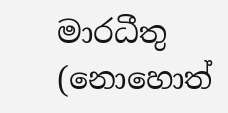මාරධීතු (නොහොත්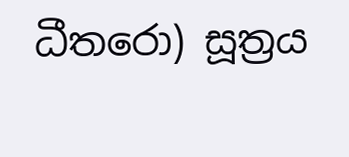ධීතරො) සූත්‍රය